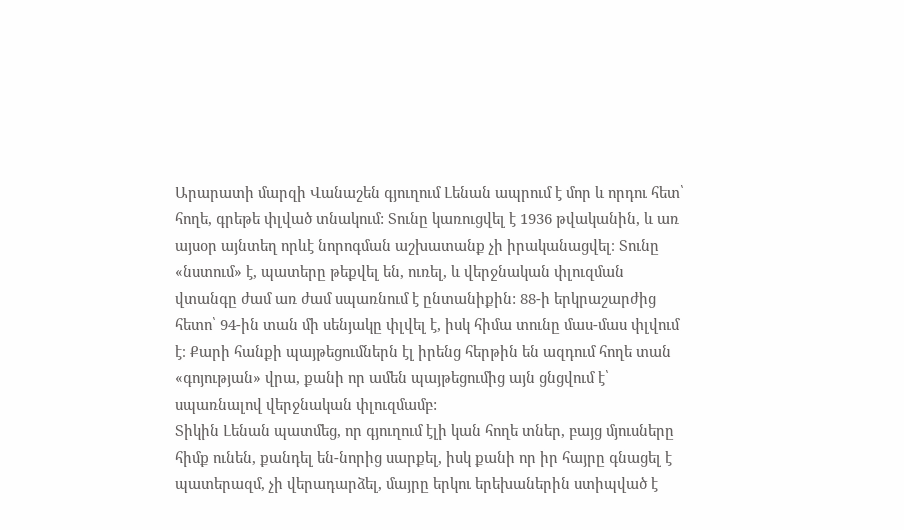Արարատի մարզի Վանաշեն գյուղում Լենան ապրում է մոր և որդու հետ՝ հողե, գրեթե փլված տնակում: Տունը կառուցվել է 1936 թվականին, և առ այսօր այնտեղ որևէ նորոգման աշխատանք չի իրականացվել։ Տունը «նստում» է, պատերը թեքվել են, ուռել, և վերջնական փլուզման վտանգը ժամ առ ժամ սպառնում է ընտանիքին: 88-ի երկրաշարժից հետո՝ 94-ին տան մի սենյակը փլվել է, իսկ հիմա տունը մաս-մաս փլվում է։ Քարի հանքի պայթեցումներն էլ իրենց հերթին են ազդում հողե տան «գոյության» վրա, քանի որ ամեն պայթեցումից այն ցնցվում է՝ սպառնալով վերջնական փլուզմամբ:
Տիկին Լենան պատմեց, որ գյուղում էլի կան հողե տներ, բայց մյուսները հիմք ունեն, քանդել են-նորից սարքել, իսկ քանի որ իր հայրը գնացել է պատերազմ, չի վերադարձել, մայրը երկու երեխաներին ստիպված է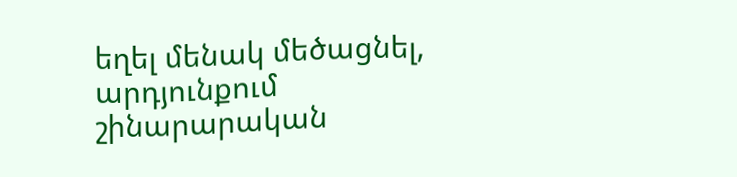եղել մենակ մեծացնել, արդյունքում շինարարական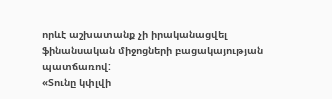որևէ աշխատանք չի իրականացվել ֆինանսական միջոցների բացակայության պատճառով:
«Տունը կփլվի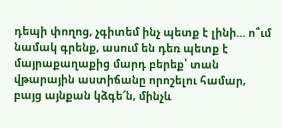դեպի փողոց, չգիտեմ ինչ պետք է լինի… ո՞ւմ նամակ գրենք, ասում են դեռ պետք է մայրաքաղաքից մարդ բերեք՝ տան վթարային աստիճանը որոշելու համար, բայց այնքան կձգե՜ն, մինչև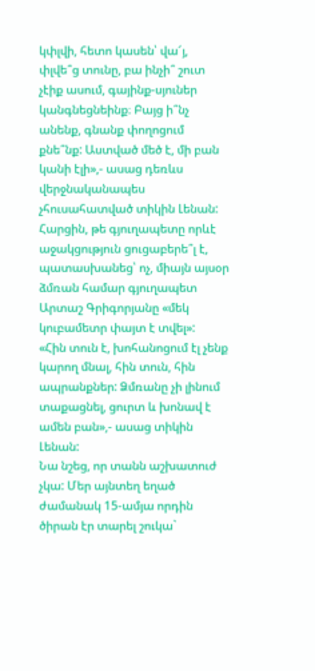կփլվի, հետո կասեն՝ վա՜յ, փլվե՞ց տունը, բա ինչի՞ շուտ չէիք ասում, գայինք-սյուներ կանգնեցնեինք։ Բայց ի՞նչ անենք, գնանք փողոցում քնե՞նք: Աստված մեծ է, մի բան կանի էլի»,- ասաց դեռևս վերջնականապես չհուսահատված տիկին Լենան:
Հարցին, թե գյուղապետը որևէ աջակցություն ցուցաբերե՞լ է, պատասխանեց՝ ոչ, միայն այսօր ձմռան համար գյուղապետ Արտաշ Գրիգորյանը «մեկ կուբամետր փայտ է տվել»:
«Հին տուն է, խոհանոցում էլ չենք կարող մնալ, հին տուն, հին ապրանքներ: Ձմռանը չի լինում տաքացնել, ցուրտ և խոնավ է ամեն բան»,- ասաց տիկին Լենան:
Նա նշեց, որ տանն աշխատուժ չկա: Մեր այնտեղ եղած ժամանակ 15-ամյա որդին ծիրան էր տարել շուկա`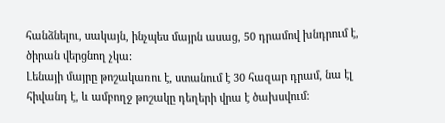հանձնելու, սակայն, ինչպես մայրն ասաց, 50 դրամով խնդրում է, ծիրան վերցնող չկա:
Լենայի մայրը թոշակառու է, ստանում է 30 հազար դրամ, նա էլ հիվանդ է, և ամբողջ թոշակը դեղերի վրա է ծախսվում: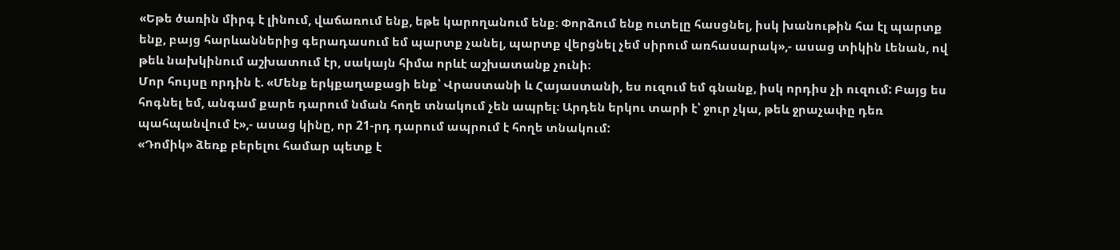«Եթե ծառին միրգ է լինում, վաճառում ենք, եթե կարողանում ենք։ Փորձում ենք ուտելը հասցնել, իսկ խանութին հա էլ պարտք ենք, բայց հարևաններից գերադասում եմ պարտք չանել, պարտք վերցնել չեմ սիրում առհասարակ»,- ասաց տիկին Լենան, ով թեև նախկինում աշխատում էր, սակայն հիմա որևէ աշխատանք չունի։
Մոր հույսը որդին է. «Մենք երկքաղաքացի ենք՝ Վրաստանի և Հայաստանի, ես ուզում եմ գնանք, իսկ որդիս չի ուզում: Բայց ես հոգնել եմ, անգամ քարե դարում նման հողե տնակում չեն ապրել։ Արդեն երկու տարի է՝ ջուր չկա, թեև ջրաչափը դեռ պահպանվում է»,- ասաց կինը, որ 21-րդ դարում ապրում է հողե տնակում:
«Դոմիկ» ձեռք բերելու համար պետք է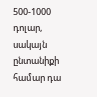500-1000 դոլար, սակայն ընտանիքի համար դա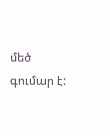մեծ գումար է: